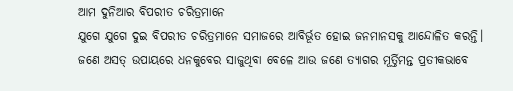ଆମ ଦୁନିଆର ବିପରୀତ ଚରିତ୍ରମାନେ
ଯୁଗେ ଯୁଗେ ଦୁଇ ବିପରୀତ ଚରିତ୍ରମାନେ ସମାଜରେ ଆବିର୍ଭୂତ ହୋଇ ଜନମାନସକୁ ଆନ୍ଦୋଳିତ କରନ୍ତି। ଜଣେ ଅସତ୍ ଉପାୟରେ ଧନକୁବେର ସାଜୁଥିବା ବେଳେ ଆଉ ଜଣେ ତ୍ୟାଗର ମୂର୍ତ୍ତିମନ୍ତ ପ୍ରତୀକଭାବେ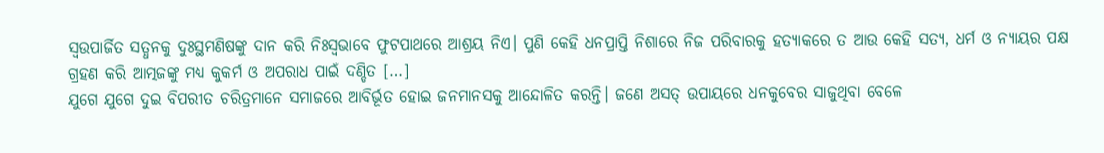ସ୍ୱଉପାର୍ଜିତ ସତ୍ଧନକୁ ଦୁଃସ୍ଥମଣିଷଙ୍କୁ ଦାନ କରି ନିଃସ୍ୱଭାବେ ଫୁଟପାଥରେ ଆଶ୍ରୟ ନିଏ। ପୁଣି କେହି ଧନପ୍ରାପ୍ତି ନିଶାରେ ନିଜ ପରିବାରକୁ ହତ୍ୟାକରେ ତ ଆଉ କେହି ସତ୍ୟ, ଧର୍ମ ଓ ନ୍ୟାୟର ପକ୍ଷ ଗ୍ରହଣ କରି ଆତ୍ମଜଙ୍କୁ ମଧ୍ୟ କୁକର୍ମ ଓ ଅପରାଧ ପାଇଁ ଦଣ୍ଡିତ […]
ଯୁଗେ ଯୁଗେ ଦୁଇ ବିପରୀତ ଚରିତ୍ରମାନେ ସମାଜରେ ଆବିର୍ଭୂତ ହୋଇ ଜନମାନସକୁ ଆନ୍ଦୋଳିତ କରନ୍ତି। ଜଣେ ଅସତ୍ ଉପାୟରେ ଧନକୁବେର ସାଜୁଥିବା ବେଳେ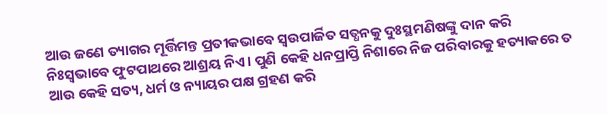ଆଉ ଜଣେ ତ୍ୟାଗର ମୂର୍ତ୍ତିମନ୍ତ ପ୍ରତୀକଭାବେ ସ୍ୱଉପାର୍ଜିତ ସତ୍ଧନକୁ ଦୁଃସ୍ଥମଣିଷଙ୍କୁ ଦାନ କରି ନିଃସ୍ୱଭାବେ ଫୁଟପାଥରେ ଆଶ୍ରୟ ନିଏ। ପୁଣି କେହି ଧନପ୍ରାପ୍ତି ନିଶାରେ ନିଜ ପରିବାରକୁ ହତ୍ୟାକରେ ତ ଆଉ କେହି ସତ୍ୟ, ଧର୍ମ ଓ ନ୍ୟାୟର ପକ୍ଷ ଗ୍ରହଣ କରି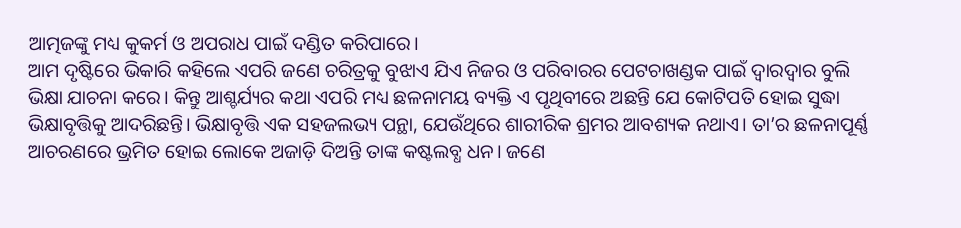ଆତ୍ମଜଙ୍କୁ ମଧ୍ୟ କୁକର୍ମ ଓ ଅପରାଧ ପାଇଁ ଦଣ୍ଡିତ କରିପାରେ।
ଆମ ଦୃଷ୍ଟିରେ ଭିକାରି କହିଲେ ଏପରି ଜଣେ ଚରିତ୍ରକୁ ବୁଝାଏ ଯିଏ ନିଜର ଓ ପରିବାରର ପେଟଚାଖଣ୍ଡକ ପାଇଁ ଦ୍ୱାରଦ୍ୱାର ବୁଲି ଭିକ୍ଷା ଯାଚନା କରେ। କିନ୍ତୁ ଆଶ୍ଚର୍ଯ୍ୟର କଥା ଏପରି ମଧ୍ୟ ଛଳନାମୟ ବ୍ୟକ୍ତି ଏ ପୃଥିବୀରେ ଅଛନ୍ତି ଯେ କୋଟିପତି ହୋଇ ସୁଦ୍ଧା ଭିକ୍ଷାବୃତ୍ତିକୁ ଆଦରିଛନ୍ତି। ଭିକ୍ଷାବୃତ୍ତି ଏକ ସହଜଲଭ୍ୟ ପନ୍ଥା, ଯେଉଁଥିରେ ଶାରୀରିକ ଶ୍ରମର ଆବଶ୍ୟକ ନଥାଏ। ତା’ର ଛଳନାପୂର୍ଣ୍ଣ ଆଚରଣରେ ଭ୍ରମିତ ହୋଇ ଲୋକେ ଅଜାଡ଼ି ଦିଅନ୍ତି ତାଙ୍କ କଷ୍ଟଲବ୍ଧ ଧନ। ଜଣେ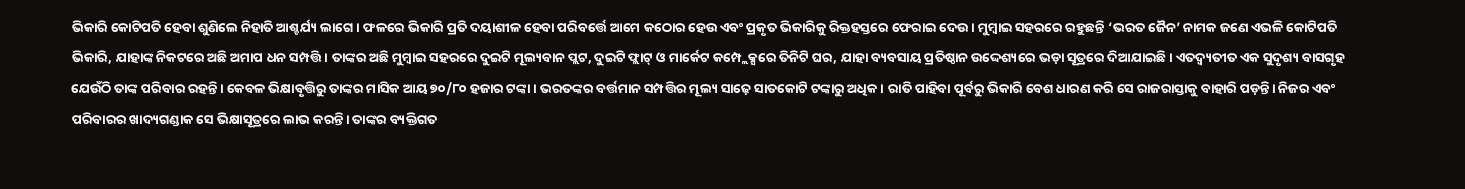ଭିକାରି କୋଟିପତି ହେବା ଶୁଣିଲେ ନିହାତି ଆଶ୍ଚର୍ଯ୍ୟ ଲାଗେ। ଫଳରେ ଭିକାରି ପ୍ରତି ଦୟାଶୀଳ ହେବା ପରିବର୍ତ୍ତେ ଆମେ କଠୋର ହେଉ ଏବଂ ପ୍ରକୃତ ଭିକାରିକୁ ରିକ୍ତହସ୍ତରେ ଫେରାଇ ଦେଉ। ମୁମ୍ବାଇ ସହରରେ ରହୁଛନ୍ତି ‘ଭରତ ଜୈନ’ ନାମକ ଜଣେ ଏଭଳି କୋଟିପତି ଭିକାରି, ଯାହାଙ୍କ ନିକଟରେ ଅଛି ଅମାପ ଧନ ସମ୍ପତ୍ତି। ତାଙ୍କର ଅଛି ମୁମ୍ବାଇ ସହରରେ ଦୁଇଟି ମୂଲ୍ୟବାନ ପ୍ଲଟ, ଦୁଇଟି ଫ୍ଲାଟ୍ ଓ ମାର୍କେଟ କମ୍ପ୍ଲେକ୍ସରେ ତିନିଟି ଘର, ଯାହା ବ୍ୟବସାୟ ପ୍ରତିଷ୍ଠାନ ଉଦ୍ଦେଶ୍ୟରେ ଭଡ଼ା ସୂତ୍ରରେ ଦିଆଯାଇଛି। ଏତଦ୍ବ୍ୟତୀତ ଏକ ସୁଦୃଶ୍ୟ ବାସଗୃହ ଯେଉଁଠି ତାଙ୍କ ପରିବାର ରହନ୍ତି। କେବଳ ଭିକ୍ଷାବୃତ୍ତିରୁ ତାଙ୍କର ମାସିକ ଆୟ ୭୦/୮୦ ହଜାର ଟଙ୍କା। ଭରତଙ୍କର ବର୍ତ୍ତମାନ ସମ୍ପତ୍ତିର ମୂଲ୍ୟ ସାଢ଼େ ସାତକୋଟି ଟଙ୍କାରୁ ଅଧିକ। ରାତି ପାହିବା ପୂର୍ବରୁ ଭିକାରି ବେଶ ଧାରଣ କରି ସେ ରାଜରାସ୍ତାକୁ ବାହାରି ପଡ଼ନ୍ତି। ନିଜର ଏବଂ ପରିବାରର ଖାଦ୍ୟଗଣ୍ଡାକ ସେ ଭିକ୍ଷାସୂତ୍ରରେ ଲାଭ କରନ୍ତି। ତାଙ୍କର ବ୍ୟକ୍ତିଗତ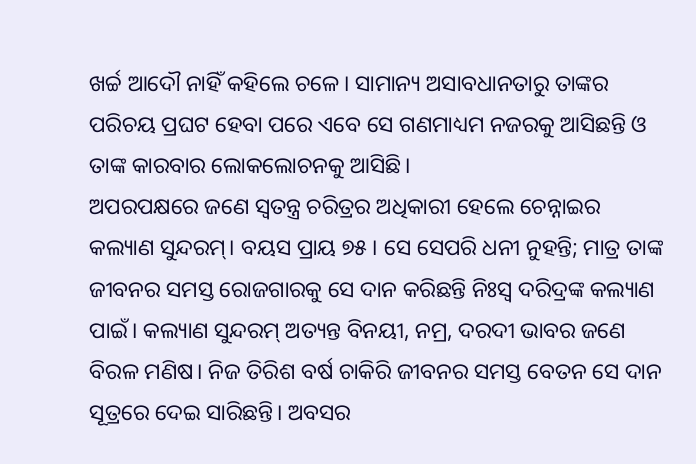ଖର୍ଚ୍ଚ ଆଦୌ ନାହିଁ କହିଲେ ଚଳେ। ସାମାନ୍ୟ ଅସାବଧାନତାରୁ ତାଙ୍କର ପରିଚୟ ପ୍ରଘଟ ହେବା ପରେ ଏବେ ସେ ଗଣମାଧ୍ୟମ ନଜରକୁ ଆସିଛନ୍ତି ଓ ତାଙ୍କ କାରବାର ଲୋକଲୋଚନକୁ ଆସିଛି।
ଅପରପକ୍ଷରେ ଜଣେ ସ୍ୱତନ୍ତ୍ର ଚରିତ୍ରର ଅଧିକାରୀ ହେଲେ ଚେନ୍ନାଇର କଲ୍ୟାଣ ସୁନ୍ଦରମ୍। ବୟସ ପ୍ରାୟ ୭୫। ସେ ସେପରି ଧନୀ ନୁହନ୍ତି; ମାତ୍ର ତାଙ୍କ ଜୀବନର ସମସ୍ତ ରୋଜଗାରକୁ ସେ ଦାନ କରିଛନ୍ତି ନିଃସ୍ୱ ଦରିଦ୍ରଙ୍କ କଲ୍ୟାଣ ପାଇଁ। କଲ୍ୟାଣ ସୁନ୍ଦରମ୍ ଅତ୍ୟନ୍ତ ବିନୟୀ, ନମ୍ର, ଦରଦୀ ଭାବର ଜଣେ ବିରଳ ମଣିଷ। ନିଜ ତିରିଶ ବର୍ଷ ଚାକିରି ଜୀବନର ସମସ୍ତ ବେତନ ସେ ଦାନ ସୂତ୍ରରେ ଦେଇ ସାରିଛନ୍ତି। ଅବସର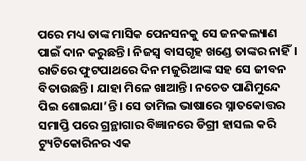ପରେ ମଧ୍ୟ ତାଙ୍କ ମାସିକ ପେନସନକୁ ସେ ଜନକଲ୍ୟାଣ ପାଇଁ ଦାନ କରୁଛନ୍ତି। ନିଜସ୍ୱ ବାସଗୃହ ଖଣ୍ଡେ ତାଙ୍କର ନାହିଁ। ରାତିରେ ଫୁଟପାଥରେ ଦିନ ମଜୁରିଆଙ୍କ ସହ ସେ ଜୀବନ ବିତାଉଛନ୍ତି। ଯାହା ମିଳେ ଖାଆନ୍ତି। ନଚେତ ପାଣିମୁନ୍ଦେ ପିଇ ଶୋଇଯା’ନ୍ତି। ସେ ତାମିଲ ଭାଷାରେ ସ୍ନାତକୋତ୍ତର ସମାପ୍ତି ପରେ ଗ୍ରନ୍ଥାଗାର ବିଜ୍ଞାନରେ ଡିଗ୍ରୀ ହାସଲ କରି ଟ୍ୟୁଟିକୋରିନର ଏକ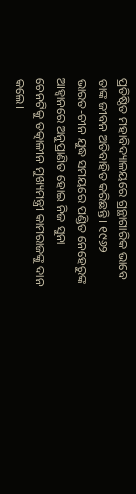ପ୍ରତିଷ୍ଠିତ ମହାବିଦ୍ୟାଳୟରେ ଗ୍ରନ୍ଥାଗାରିକ ଭାବେ ତାଙ୍କ ଜୀବନ ଅତିବାହିତ କରିଛନ୍ତି। ୧୯୬୨ ଭାରତ-ଚୀନ ଯୁଦ୍ଧ ସମୟରେ ପଣ୍ଡିତ ନେହେରୁଙ୍କ ଆହ୍ୱାନରେ ଅନୁପ୍ରାଣିତ ହୋଇ ନିଜ ସୁନା ଚେନଟିକୁ ତତ୍କାଳୀନ ମୁଖ୍ୟମନ୍ତ୍ରୀ କାମରାଜଙ୍କୁ ଦାନ କଲେ।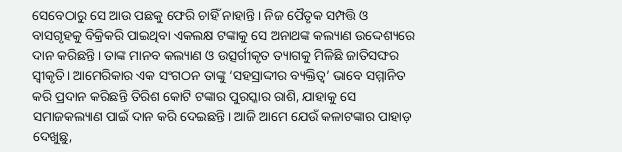ସେବେଠାରୁ ସେ ଆଉ ପଛକୁ ଫେରି ଚାହିଁ ନାହାନ୍ତି। ନିଜ ପୈତୃକ ସମ୍ପତ୍ତି ଓ ବାସଗୃହକୁ ବିକ୍ରିକରି ପାଇଥିବା ଏକଲକ୍ଷ ଟଙ୍କାକୁ ସେ ଅନାଥଙ୍କ କଲ୍ୟାଣ ଉଦ୍ଦେଶ୍ୟରେ ଦାନ କରିଛନ୍ତି। ତାଙ୍କ ମାନବ କଲ୍ୟାଣ ଓ ଉତ୍ସର୍ଗୀକୃତ ତ୍ୟାଗକୁ ମିଳିଛି ଜାତିସଙ୍ଘର ସ୍ୱୀକୃତି। ଆମେରିକାର ଏକ ସଂଗଠନ ତାଙ୍କୁ ‘ସହସ୍ରାଦ୍ଦୀର ବ୍ୟକ୍ତିତ୍ୱ’ ଭାବେ ସମ୍ମାନିତ କରି ପ୍ରଦାନ କରିଛନ୍ତି ତିରିଶ କୋଟି ଟଙ୍କାର ପୁରସ୍କାର ରାଶି, ଯାହାକୁ ସେ ସମାଜକଲ୍ୟାଣ ପାଇଁ ଦାନ କରି ଦେଇଛନ୍ତି। ଆଜି ଆମେ ଯେଉଁ କଳାଟଙ୍କାର ପାହାଡ଼ ଦେଖୁଛୁ,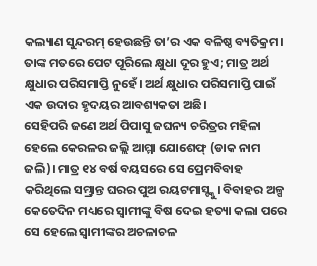କଲ୍ୟାଣ ସୁନ୍ଦରମ୍ ହେଉଛନ୍ତି ତା’ର ଏକ ବଳିଷ୍ଠ ବ୍ୟତିକ୍ରମ। ତାଙ୍କ ମତରେ ପେଟ ପୂରିଲେ କ୍ଷୁଧା ଦୂର ହୁଏ; ମାତ୍ର ଅର୍ଥ କ୍ଷୁଧାର ପରିସମାପ୍ତି ନୁହେଁ। ଅର୍ଥ କ୍ଷୁଧାର ପରିସମାପ୍ତି ପାଇଁ ଏକ ଉଦାର ହୃଦୟର ଆବଶ୍ୟକତା ଅଛି।
ସେହିପରି ଜଣେ ଅର୍ଥ ପିପାସୁ ଜଘନ୍ୟ ଚରିତ୍ରର ମହିଳା ହେଲେ କେରଳର ଜଲ୍ଲି ଆମ୍ମା ଯୋଶେଫ୍ (ଡାକ ନାମ ଜଲି)। ମାତ୍ର ୧୪ ବର୍ଷ ବୟସରେ ସେ ପ୍ରେମବିବାହ କରିଥିଲେ ସମ୍ଭ୍ରାନ୍ତ ଘରର ପୁଅ ରୟଟମାସ୍ଙ୍କୁ। ବିବାହର ଅଳ୍ପ କେତେଦିନ ମଧ୍ୟରେ ସ୍ୱାମୀଙ୍କୁ ବିଷ ଦେଇ ହତ୍ୟା କଲା ପରେ ସେ ହେଲେ ସ୍ୱାମୀଙ୍କର ଅଚଳାଚଳ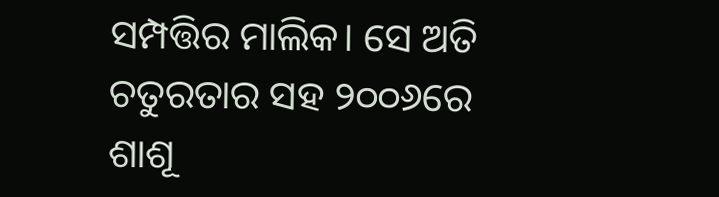ସମ୍ପତ୍ତିର ମାଲିକ। ସେ ଅତି ଚତୁରତାର ସହ ୨୦୦୬ରେ ଶାଶୂ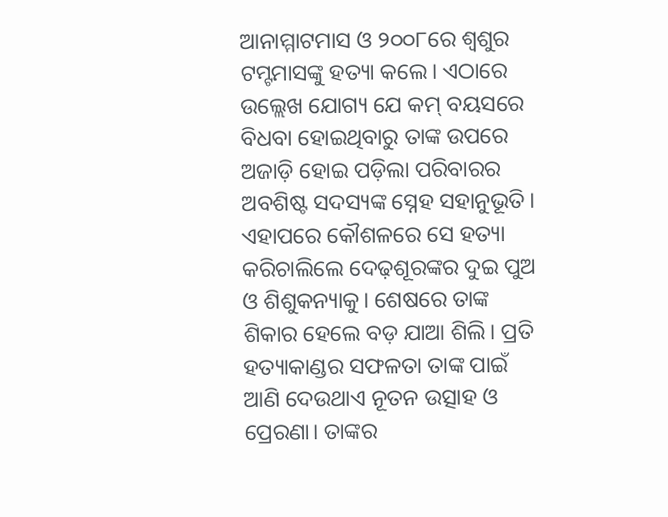ଆନାମ୍ମାଟମାସ ଓ ୨୦୦୮ରେ ଶ୍ୱଶୁର ଟମ୍ଟମାସଙ୍କୁ ହତ୍ୟା କଲେ। ଏଠାରେ ଉଲ୍ଲେଖ ଯୋଗ୍ୟ ଯେ କମ୍ ବୟସରେ ବିଧବା ହୋଇଥିବାରୁ ତାଙ୍କ ଉପରେ ଅଜାଡ଼ି ହୋଇ ପଡ଼ିଲା ପରିବାରର ଅବଶିଷ୍ଟ ସଦସ୍ୟଙ୍କ ସ୍ନେହ ସହାନୁଭୂତି। ଏହାପରେ କୌଶଳରେ ସେ ହତ୍ୟା କରିଚାଲିଲେ ଦେଢ଼ଶୂରଙ୍କର ଦୁଇ ପୁଅ ଓ ଶିଶୁକନ୍ୟାକୁ। ଶେଷରେ ତାଙ୍କ ଶିକାର ହେଲେ ବଡ଼ ଯାଆ ଶିଲି। ପ୍ରତି ହତ୍ୟାକାଣ୍ଡର ସଫଳତା ତାଙ୍କ ପାଇଁ ଆଣି ଦେଉଥାଏ ନୂତନ ଉତ୍ସାହ ଓ ପ୍ରେରଣା। ତାଙ୍କର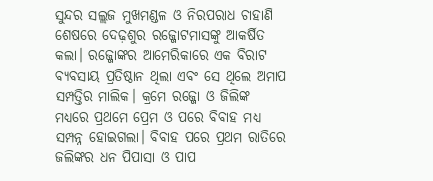ସୁନ୍ଦର ସଲ୍ଲଜ ମୁଖମଣ୍ଡଳ ଓ ନିରପରାଧ ଚାହାଣି ଶେଷରେ ଦେଢ଼ଶୁର ରଜ୍ଜୋଟମାସଙ୍କୁ ଆକର୍ଷିତ କଲା। ରଜ୍ଜୋଙ୍କର ଆମେରିକାରେ ଏକ ବିରାଟ ବ୍ୟବସାୟ ପ୍ରତିଷ୍ଠାନ ଥିଲା ଏବଂ ସେ ଥିଲେ ଅମାପ ସମ୍ପତ୍ତିର ମାଲିକ। କ୍ରମେ ରଜ୍ଜୋ ଓ ଜିଲିଙ୍କ ମଧ୍ୟରେ ପ୍ରଥମେ ପ୍ରେମ ଓ ପରେ ବିବାହ ମଧ୍ୟ ସମ୍ପନ୍ନ ହୋଇଗଲା। ବିବାହ ପରେ ପ୍ରଥମ ରାତିରେ ଜଲିଙ୍କର ଧନ ପିପାସା ଓ ପାପ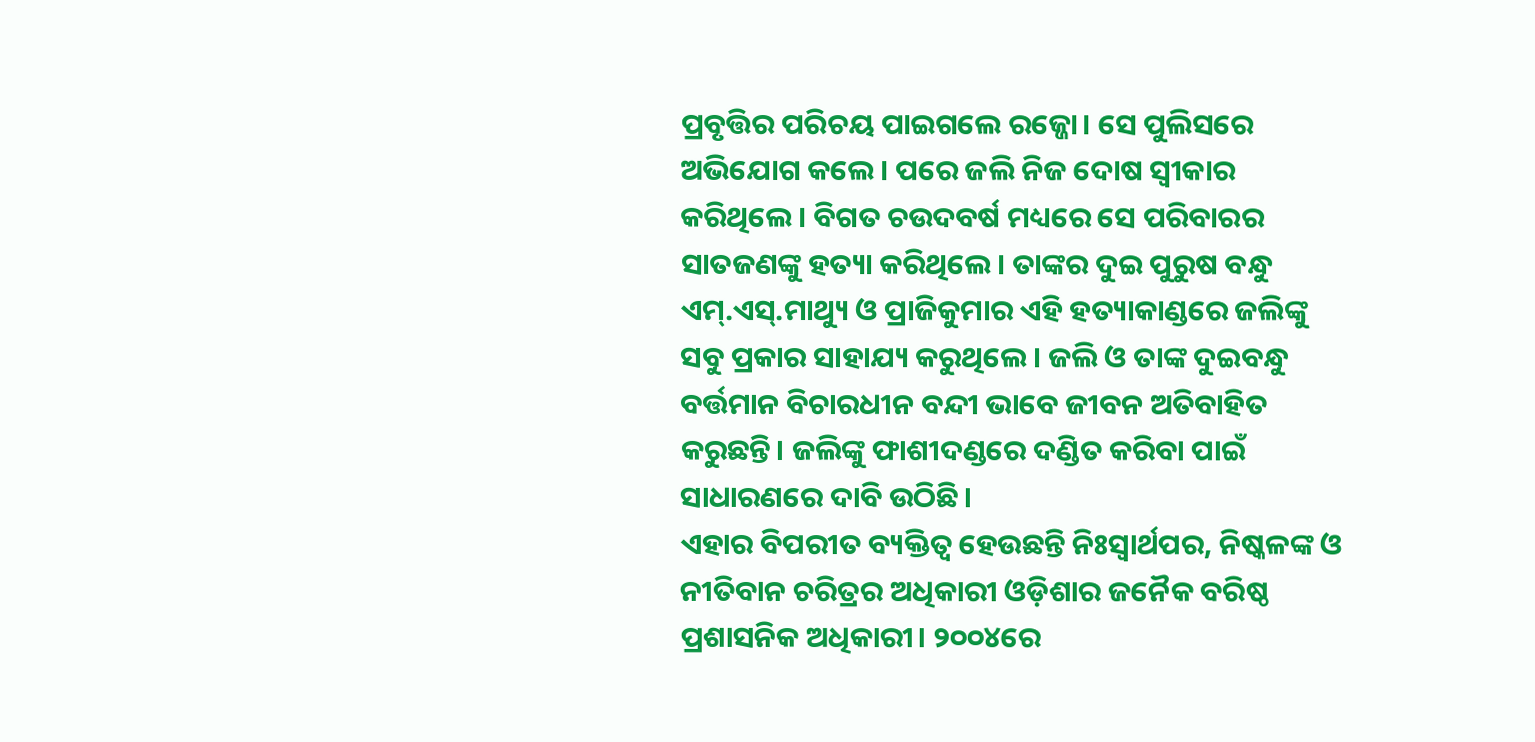ପ୍ରବୃତ୍ତିର ପରିଚୟ ପାଇଗଲେ ରଜ୍ଜୋ। ସେ ପୁଲିସରେ ଅଭିଯୋଗ କଲେ। ପରେ ଜଲି ନିଜ ଦୋଷ ସ୍ୱୀକାର କରିଥିଲେ। ବିଗତ ଚଉଦବର୍ଷ ମଧ୍ୟରେ ସେ ପରିବାରର ସାତଜଣଙ୍କୁ ହତ୍ୟା କରିଥିଲେ। ତାଙ୍କର ଦୁଇ ପୁରୁଷ ବନ୍ଧୁ ଏମ୍.ଏସ୍.ମାଥ୍ୟୁ ଓ ପ୍ରାଜିକୁମାର ଏହି ହତ୍ୟାକାଣ୍ଡରେ ଜଲିଙ୍କୁ ସବୁ ପ୍ରକାର ସାହାଯ୍ୟ କରୁଥିଲେ। ଜଲି ଓ ତାଙ୍କ ଦୁଇବନ୍ଧୁ ବର୍ତ୍ତମାନ ବିଚାରଧୀନ ବନ୍ଦୀ ଭାବେ ଜୀବନ ଅତିବାହିତ କରୁଛନ୍ତି। ଜଲିଙ୍କୁ ଫାଶୀଦଣ୍ଡରେ ଦଣ୍ଡିତ କରିବା ପାଇଁ ସାଧାରଣରେ ଦାବି ଉଠିଛି।
ଏହାର ବିପରୀତ ବ୍ୟକ୍ତିତ୍ୱ ହେଉଛନ୍ତି ନିଃସ୍ୱାର୍ଥପର, ନିଷ୍କଳଙ୍କ ଓ ନୀତିବାନ ଚରିତ୍ରର ଅଧିକାରୀ ଓଡ଼ିଶାର ଜନୈକ ବରିଷ୍ଠ ପ୍ରଶାସନିକ ଅଧିକାରୀ। ୨୦୦୪ରେ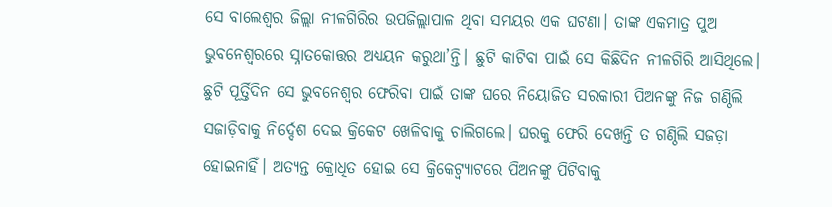ସେ ବାଲେଶ୍ୱର ଜିଲ୍ଲା ନୀଳଗିରିର ଉପଜିଲ୍ଲାପାଳ ଥିବା ସମୟର ଏକ ଘଟଣା। ତାଙ୍କ ଏକମାତ୍ର ପୁଅ ଭୁବନେଶ୍ୱରରେ ସ୍ନାତକୋତ୍ତର ଅଧ୍ୟୟନ କରୁଥା’ନ୍ତି। ଛୁଟି କାଟିବା ପାଇଁ ସେ କିଛିଦିନ ନୀଳଗିରି ଆସିଥିଲେ। ଛୁଟି ପୂର୍ତ୍ତିଦିନ ସେ ଭୁବନେଶ୍ୱର ଫେରିବା ପାଇଁ ତାଙ୍କ ଘରେ ନିୟୋଜିତ ସରକାରୀ ପିଅନଙ୍କୁ ନିଜ ଗଣ୍ଠିଲି ସଜାଡ଼ିବାକୁ ନିର୍ଦ୍ଦେଶ ଦେଇ କ୍ରିକେଟ ଖେଳିବାକୁ ଚାଲିଗଲେ। ଘରକୁ ଫେରି ଦେଖନ୍ତି ତ ଗଣ୍ଠିଲି ସଜଡ଼ା ହୋଇନାହିଁ। ଅତ୍ୟନ୍ତ କ୍ରୋଧିତ ହୋଇ ସେ କ୍ରିକେଟ୍ବ୍ୟାଟରେ ପିଅନଙ୍କୁ ପିଟିବାକୁ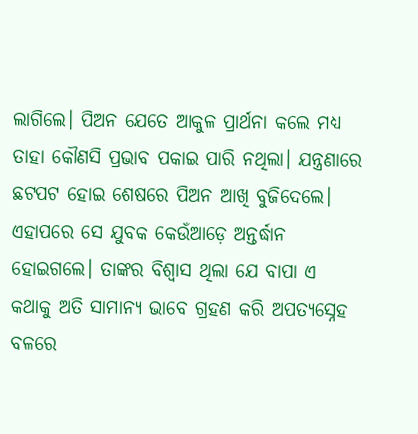ଲାଗିଲେ। ପିଅନ ଯେତେ ଆକୁଳ ପ୍ରାର୍ଥନା କଲେ ମଧ୍ୟ ତାହା କୌଣସି ପ୍ରଭାବ ପକାଇ ପାରି ନଥିଲା। ଯନ୍ତ୍ରଣାରେ ଛଟପଟ ହୋଇ ଶେଷରେ ପିଅନ ଆଖି ବୁଜିଦେଲେ। ଏହାପରେ ସେ ଯୁବକ କେଉଁଆଡ଼େ ଅନ୍ତର୍ଦ୍ଧାନ ହୋଇଗଲେ। ତାଙ୍କର ବିଶ୍ୱାସ ଥିଲା ଯେ ବାପା ଏ କଥାକୁ ଅତି ସାମାନ୍ୟ ଭାବେ ଗ୍ରହଣ କରି ଅପତ୍ୟସ୍ନେହ ବଳରେ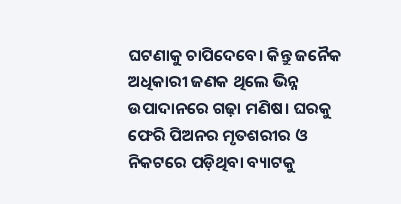ଘଟଣାକୁ ଚାପିଦେବେ। କିନ୍ତୁ ଜନୈକ ଅଧିକାରୀ ଜଣକ ଥିଲେ ଭିନ୍ନ ଉପାଦାନରେ ଗଢ଼ା ମଣିଷ। ଘରକୁ ଫେରି ପିଅନର ମୃତଶରୀର ଓ ନିକଟରେ ପଡ଼ିଥିବା ବ୍ୟାଟକୁ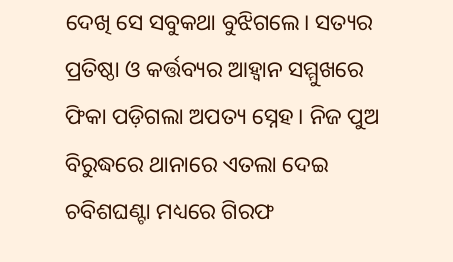ଦେଖି ସେ ସବୁକଥା ବୁଝିଗଲେ। ସତ୍ୟର ପ୍ରତିଷ୍ଠା ଓ କର୍ତ୍ତବ୍ୟର ଆହ୍ୱାନ ସମ୍ମୁଖରେ ଫିକା ପଡ଼ିଗଲା ଅପତ୍ୟ ସ୍ନେହ। ନିଜ ପୁଅ ବିରୁଦ୍ଧରେ ଥାନାରେ ଏତଲା ଦେଇ ଚବିଶଘଣ୍ଟା ମଧ୍ୟରେ ଗିରଫ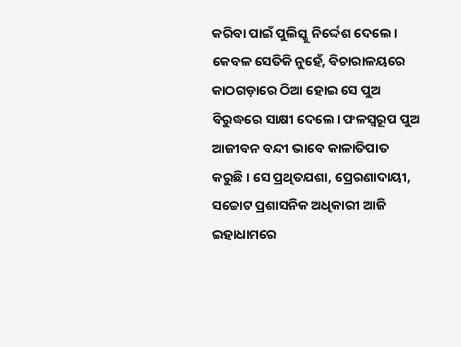କରିବା ପାଇଁ ପୁଲିସ୍କୁ ନିର୍ଦ୍ଦେଶ ଦେଲେ। କେବଳ ସେତିକି ନୁହେଁ, ବିଚାରାଳୟରେ କାଠଗଡ଼ାରେ ଠିଆ ହୋଇ ସେ ପୁଅ ବିରୁଦ୍ଧରେ ସାକ୍ଷୀ ଦେଲେ। ଫଳସ୍ୱରୂପ ପୁଅ ଆଜୀବନ ବନ୍ଦୀ ଭାବେ କାଳାତିପାତ କରୁଛି। ସେ ପ୍ରଥିତଯଶା, ପ୍ରେରଣାଦାୟୀ, ସଚ୍ଚୋଟ ପ୍ରଶାସନିକ ଅଧିକାରୀ ଆଜି ଇହାଧାମରେ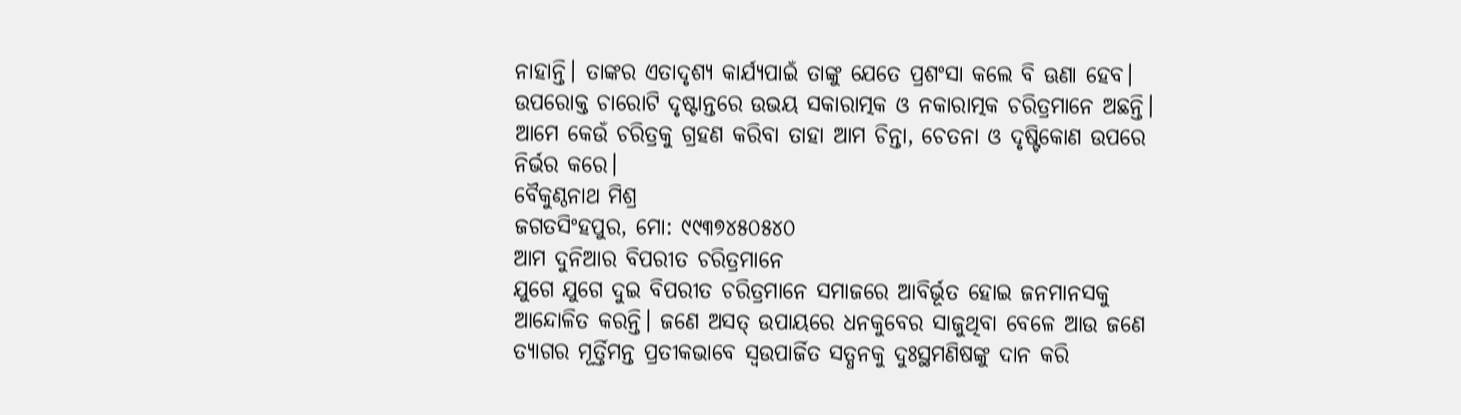ନାହାନ୍ତି। ତାଙ୍କର ଏତାଦୃଶ୍ୟ କାର୍ଯ୍ୟପାଇଁ ତାଙ୍କୁ ଯେତେ ପ୍ରଶଂସା କଲେ ବି ଊଣା ହେବ।
ଉପରୋକ୍ତ ଚାରୋଟି ଦୃଷ୍ଟାନ୍ତରେ ଉଭୟ ସକାରାତ୍ମକ ଓ ନକାରାତ୍ମକ ଚରିତ୍ରମାନେ ଅଛନ୍ତି। ଆମେ କେଉଁ ଚରିତ୍ରକୁ ଗ୍ରହଣ କରିବା ତାହା ଆମ ଚିନ୍ତା, ଚେତନା ଓ ଦୃଷ୍ଟିକୋଣ ଉପରେ ନିର୍ଭର କରେ।
ବୈକୁଣ୍ଠନାଥ ମିଶ୍ର
ଜଗତସିଂହପୁର, ମୋ: ୯୯୩୭୪୫୦୫୪୦
ଆମ ଦୁନିଆର ବିପରୀତ ଚରିତ୍ରମାନେ
ଯୁଗେ ଯୁଗେ ଦୁଇ ବିପରୀତ ଚରିତ୍ରମାନେ ସମାଜରେ ଆବିର୍ଭୂତ ହୋଇ ଜନମାନସକୁ ଆନ୍ଦୋଳିତ କରନ୍ତି। ଜଣେ ଅସତ୍ ଉପାୟରେ ଧନକୁବେର ସାଜୁଥିବା ବେଳେ ଆଉ ଜଣେ ତ୍ୟାଗର ମୂର୍ତ୍ତିମନ୍ତ ପ୍ରତୀକଭାବେ ସ୍ୱଉପାର୍ଜିତ ସତ୍ଧନକୁ ଦୁଃସ୍ଥମଣିଷଙ୍କୁ ଦାନ କରି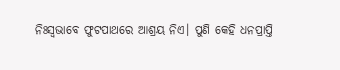ନିଃସ୍ୱଭାବେ ଫୁଟପାଥରେ ଆଶ୍ରୟ ନିଏ। ପୁଣି କେହି ଧନପ୍ରାପ୍ତି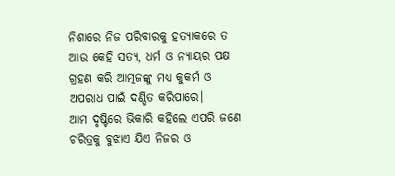ନିଶାରେ ନିଜ ପରିବାରକୁ ହତ୍ୟାକରେ ତ ଆଉ କେହି ସତ୍ୟ, ଧର୍ମ ଓ ନ୍ୟାୟର ପକ୍ଷ ଗ୍ରହଣ କରି ଆତ୍ମଜଙ୍କୁ ମଧ୍ୟ କୁକର୍ମ ଓ ଅପରାଧ ପାଇଁ ଦଣ୍ଡିତ କରିପାରେ।
ଆମ ଦୃଷ୍ଟିରେ ଭିକାରି କହିଲେ ଏପରି ଜଣେ ଚରିତ୍ରକୁ ବୁଝାଏ ଯିଏ ନିଜର ଓ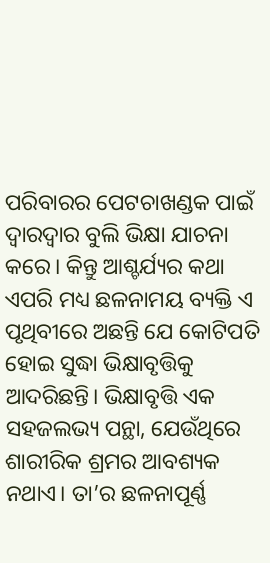ପରିବାରର ପେଟଚାଖଣ୍ଡକ ପାଇଁ ଦ୍ୱାରଦ୍ୱାର ବୁଲି ଭିକ୍ଷା ଯାଚନା କରେ। କିନ୍ତୁ ଆଶ୍ଚର୍ଯ୍ୟର କଥା ଏପରି ମଧ୍ୟ ଛଳନାମୟ ବ୍ୟକ୍ତି ଏ ପୃଥିବୀରେ ଅଛନ୍ତି ଯେ କୋଟିପତି ହୋଇ ସୁଦ୍ଧା ଭିକ୍ଷାବୃତ୍ତିକୁ ଆଦରିଛନ୍ତି। ଭିକ୍ଷାବୃତ୍ତି ଏକ ସହଜଲଭ୍ୟ ପନ୍ଥା, ଯେଉଁଥିରେ ଶାରୀରିକ ଶ୍ରମର ଆବଶ୍ୟକ ନଥାଏ। ତା’ର ଛଳନାପୂର୍ଣ୍ଣ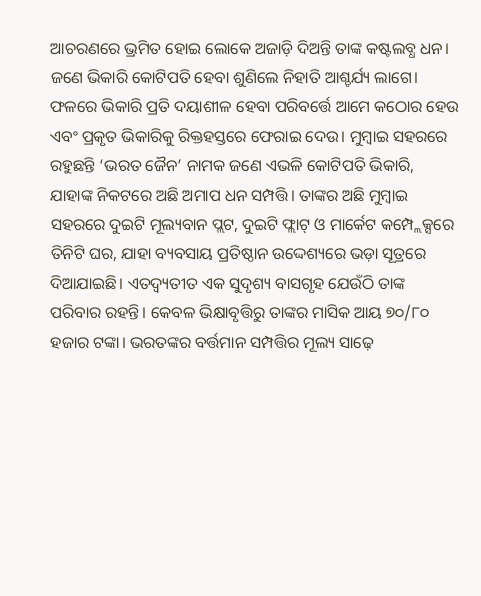ଆଚରଣରେ ଭ୍ରମିତ ହୋଇ ଲୋକେ ଅଜାଡ଼ି ଦିଅନ୍ତି ତାଙ୍କ କଷ୍ଟଲବ୍ଧ ଧନ। ଜଣେ ଭିକାରି କୋଟିପତି ହେବା ଶୁଣିଲେ ନିହାତି ଆଶ୍ଚର୍ଯ୍ୟ ଲାଗେ। ଫଳରେ ଭିକାରି ପ୍ରତି ଦୟାଶୀଳ ହେବା ପରିବର୍ତ୍ତେ ଆମେ କଠୋର ହେଉ ଏବଂ ପ୍ରକୃତ ଭିକାରିକୁ ରିକ୍ତହସ୍ତରେ ଫେରାଇ ଦେଉ। ମୁମ୍ବାଇ ସହରରେ ରହୁଛନ୍ତି ‘ଭରତ ଜୈନ’ ନାମକ ଜଣେ ଏଭଳି କୋଟିପତି ଭିକାରି, ଯାହାଙ୍କ ନିକଟରେ ଅଛି ଅମାପ ଧନ ସମ୍ପତ୍ତି। ତାଙ୍କର ଅଛି ମୁମ୍ବାଇ ସହରରେ ଦୁଇଟି ମୂଲ୍ୟବାନ ପ୍ଲଟ, ଦୁଇଟି ଫ୍ଲାଟ୍ ଓ ମାର୍କେଟ କମ୍ପ୍ଲେକ୍ସରେ ତିନିଟି ଘର, ଯାହା ବ୍ୟବସାୟ ପ୍ରତିଷ୍ଠାନ ଉଦ୍ଦେଶ୍ୟରେ ଭଡ଼ା ସୂତ୍ରରେ ଦିଆଯାଇଛି। ଏତଦ୍ବ୍ୟତୀତ ଏକ ସୁଦୃଶ୍ୟ ବାସଗୃହ ଯେଉଁଠି ତାଙ୍କ ପରିବାର ରହନ୍ତି। କେବଳ ଭିକ୍ଷାବୃତ୍ତିରୁ ତାଙ୍କର ମାସିକ ଆୟ ୭୦/୮୦ ହଜାର ଟଙ୍କା। ଭରତଙ୍କର ବର୍ତ୍ତମାନ ସମ୍ପତ୍ତିର ମୂଲ୍ୟ ସାଢ଼େ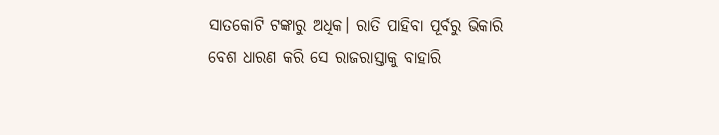ସାତକୋଟି ଟଙ୍କାରୁ ଅଧିକ। ରାତି ପାହିବା ପୂର୍ବରୁ ଭିକାରି ବେଶ ଧାରଣ କରି ସେ ରାଜରାସ୍ତାକୁ ବାହାରି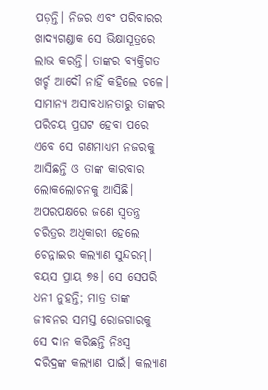ପଡ଼ନ୍ତି। ନିଜର ଏବଂ ପରିବାରର ଖାଦ୍ୟଗଣ୍ଡାକ ସେ ଭିକ୍ଷାସୂତ୍ରରେ ଲାଭ କରନ୍ତି। ତାଙ୍କର ବ୍ୟକ୍ତିଗତ ଖର୍ଚ୍ଚ ଆଦୌ ନାହିଁ କହିଲେ ଚଳେ। ସାମାନ୍ୟ ଅସାବଧାନତାରୁ ତାଙ୍କର ପରିଚୟ ପ୍ରଘଟ ହେବା ପରେ ଏବେ ସେ ଗଣମାଧ୍ୟମ ନଜରକୁ ଆସିଛନ୍ତି ଓ ତାଙ୍କ କାରବାର ଲୋକଲୋଚନକୁ ଆସିଛି।
ଅପରପକ୍ଷରେ ଜଣେ ସ୍ୱତନ୍ତ୍ର ଚରିତ୍ରର ଅଧିକାରୀ ହେଲେ ଚେନ୍ନାଇର କଲ୍ୟାଣ ସୁନ୍ଦରମ୍। ବୟସ ପ୍ରାୟ ୭୫। ସେ ସେପରି ଧନୀ ନୁହନ୍ତି; ମାତ୍ର ତାଙ୍କ ଜୀବନର ସମସ୍ତ ରୋଜଗାରକୁ ସେ ଦାନ କରିଛନ୍ତି ନିଃସ୍ୱ ଦରିଦ୍ରଙ୍କ କଲ୍ୟାଣ ପାଇଁ। କଲ୍ୟାଣ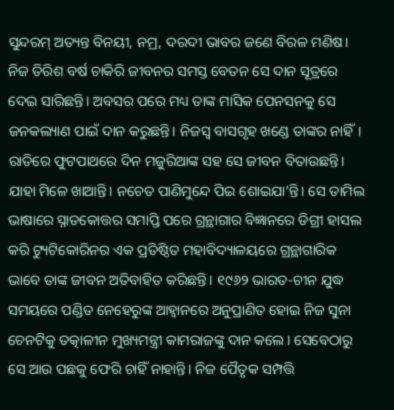ସୁନ୍ଦରମ୍ ଅତ୍ୟନ୍ତ ବିନୟୀ, ନମ୍ର, ଦରଦୀ ଭାବର ଜଣେ ବିରଳ ମଣିଷ। ନିଜ ତିରିଶ ବର୍ଷ ଚାକିରି ଜୀବନର ସମସ୍ତ ବେତନ ସେ ଦାନ ସୂତ୍ରରେ ଦେଇ ସାରିଛନ୍ତି। ଅବସର ପରେ ମଧ୍ୟ ତାଙ୍କ ମାସିକ ପେନସନକୁ ସେ ଜନକଲ୍ୟାଣ ପାଇଁ ଦାନ କରୁଛନ୍ତି। ନିଜସ୍ୱ ବାସଗୃହ ଖଣ୍ଡେ ତାଙ୍କର ନାହିଁ। ରାତିରେ ଫୁଟପାଥରେ ଦିନ ମଜୁରିଆଙ୍କ ସହ ସେ ଜୀବନ ବିତାଉଛନ୍ତି। ଯାହା ମିଳେ ଖାଆନ୍ତି। ନଚେତ ପାଣିମୁନ୍ଦେ ପିଇ ଶୋଇଯା’ନ୍ତି। ସେ ତାମିଲ ଭାଷାରେ ସ୍ନାତକୋତ୍ତର ସମାପ୍ତି ପରେ ଗ୍ରନ୍ଥାଗାର ବିଜ୍ଞାନରେ ଡିଗ୍ରୀ ହାସଲ କରି ଟ୍ୟୁଟିକୋରିନର ଏକ ପ୍ରତିଷ୍ଠିତ ମହାବିଦ୍ୟାଳୟରେ ଗ୍ରନ୍ଥାଗାରିକ ଭାବେ ତାଙ୍କ ଜୀବନ ଅତିବାହିତ କରିଛନ୍ତି। ୧୯୬୨ ଭାରତ-ଚୀନ ଯୁଦ୍ଧ ସମୟରେ ପଣ୍ଡିତ ନେହେରୁଙ୍କ ଆହ୍ୱାନରେ ଅନୁପ୍ରାଣିତ ହୋଇ ନିଜ ସୁନା ଚେନଟିକୁ ତତ୍କାଳୀନ ମୁଖ୍ୟମନ୍ତ୍ରୀ କାମରାଜଙ୍କୁ ଦାନ କଲେ। ସେବେଠାରୁ ସେ ଆଉ ପଛକୁ ଫେରି ଚାହିଁ ନାହାନ୍ତି। ନିଜ ପୈତୃକ ସମ୍ପତ୍ତି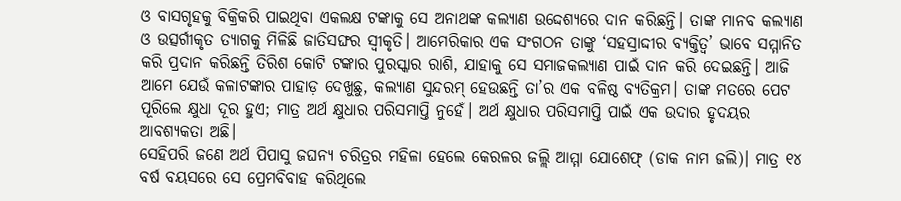ଓ ବାସଗୃହକୁ ବିକ୍ରିକରି ପାଇଥିବା ଏକଲକ୍ଷ ଟଙ୍କାକୁ ସେ ଅନାଥଙ୍କ କଲ୍ୟାଣ ଉଦ୍ଦେଶ୍ୟରେ ଦାନ କରିଛନ୍ତି। ତାଙ୍କ ମାନବ କଲ୍ୟାଣ ଓ ଉତ୍ସର୍ଗୀକୃତ ତ୍ୟାଗକୁ ମିଳିଛି ଜାତିସଙ୍ଘର ସ୍ୱୀକୃତି। ଆମେରିକାର ଏକ ସଂଗଠନ ତାଙ୍କୁ ‘ସହସ୍ରାଦ୍ଦୀର ବ୍ୟକ୍ତିତ୍ୱ’ ଭାବେ ସମ୍ମାନିତ କରି ପ୍ରଦାନ କରିଛନ୍ତି ତିରିଶ କୋଟି ଟଙ୍କାର ପୁରସ୍କାର ରାଶି, ଯାହାକୁ ସେ ସମାଜକଲ୍ୟାଣ ପାଇଁ ଦାନ କରି ଦେଇଛନ୍ତି। ଆଜି ଆମେ ଯେଉଁ କଳାଟଙ୍କାର ପାହାଡ଼ ଦେଖୁଛୁ, କଲ୍ୟାଣ ସୁନ୍ଦରମ୍ ହେଉଛନ୍ତି ତା’ର ଏକ ବଳିଷ୍ଠ ବ୍ୟତିକ୍ରମ। ତାଙ୍କ ମତରେ ପେଟ ପୂରିଲେ କ୍ଷୁଧା ଦୂର ହୁଏ; ମାତ୍ର ଅର୍ଥ କ୍ଷୁଧାର ପରିସମାପ୍ତି ନୁହେଁ। ଅର୍ଥ କ୍ଷୁଧାର ପରିସମାପ୍ତି ପାଇଁ ଏକ ଉଦାର ହୃଦୟର ଆବଶ୍ୟକତା ଅଛି।
ସେହିପରି ଜଣେ ଅର୍ଥ ପିପାସୁ ଜଘନ୍ୟ ଚରିତ୍ରର ମହିଳା ହେଲେ କେରଳର ଜଲ୍ଲି ଆମ୍ମା ଯୋଶେଫ୍ (ଡାକ ନାମ ଜଲି)। ମାତ୍ର ୧୪ ବର୍ଷ ବୟସରେ ସେ ପ୍ରେମବିବାହ କରିଥିଲେ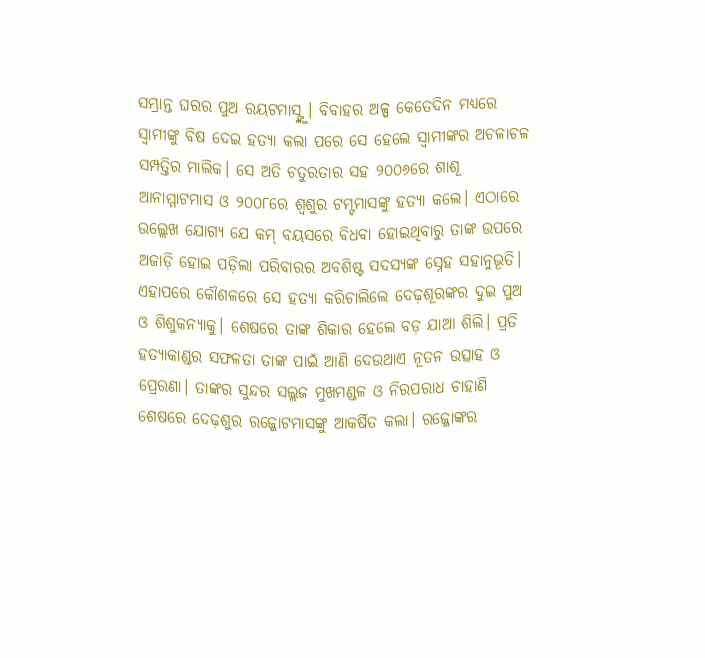ସମ୍ଭ୍ରାନ୍ତ ଘରର ପୁଅ ରୟଟମାସ୍ଙ୍କୁ। ବିବାହର ଅଳ୍ପ କେତେଦିନ ମଧ୍ୟରେ ସ୍ୱାମୀଙ୍କୁ ବିଷ ଦେଇ ହତ୍ୟା କଲା ପରେ ସେ ହେଲେ ସ୍ୱାମୀଙ୍କର ଅଚଳାଚଳ ସମ୍ପତ୍ତିର ମାଲିକ। ସେ ଅତି ଚତୁରତାର ସହ ୨୦୦୬ରେ ଶାଶୂ ଆନାମ୍ମାଟମାସ ଓ ୨୦୦୮ରେ ଶ୍ୱଶୁର ଟମ୍ଟମାସଙ୍କୁ ହତ୍ୟା କଲେ। ଏଠାରେ ଉଲ୍ଲେଖ ଯୋଗ୍ୟ ଯେ କମ୍ ବୟସରେ ବିଧବା ହୋଇଥିବାରୁ ତାଙ୍କ ଉପରେ ଅଜାଡ଼ି ହୋଇ ପଡ଼ିଲା ପରିବାରର ଅବଶିଷ୍ଟ ସଦସ୍ୟଙ୍କ ସ୍ନେହ ସହାନୁଭୂତି। ଏହାପରେ କୌଶଳରେ ସେ ହତ୍ୟା କରିଚାଲିଲେ ଦେଢ଼ଶୂରଙ୍କର ଦୁଇ ପୁଅ ଓ ଶିଶୁକନ୍ୟାକୁ। ଶେଷରେ ତାଙ୍କ ଶିକାର ହେଲେ ବଡ଼ ଯାଆ ଶିଲି। ପ୍ରତି ହତ୍ୟାକାଣ୍ଡର ସଫଳତା ତାଙ୍କ ପାଇଁ ଆଣି ଦେଉଥାଏ ନୂତନ ଉତ୍ସାହ ଓ ପ୍ରେରଣା। ତାଙ୍କର ସୁନ୍ଦର ସଲ୍ଲଜ ମୁଖମଣ୍ଡଳ ଓ ନିରପରାଧ ଚାହାଣି ଶେଷରେ ଦେଢ଼ଶୁର ରଜ୍ଜୋଟମାସଙ୍କୁ ଆକର୍ଷିତ କଲା। ରଜ୍ଜୋଙ୍କର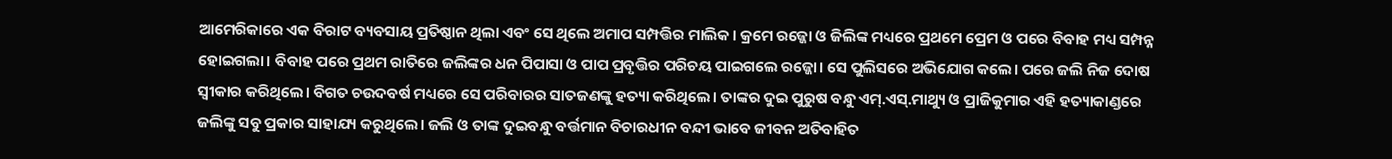ଆମେରିକାରେ ଏକ ବିରାଟ ବ୍ୟବସାୟ ପ୍ରତିଷ୍ଠାନ ଥିଲା ଏବଂ ସେ ଥିଲେ ଅମାପ ସମ୍ପତ୍ତିର ମାଲିକ। କ୍ରମେ ରଜ୍ଜୋ ଓ ଜିଲିଙ୍କ ମଧ୍ୟରେ ପ୍ରଥମେ ପ୍ରେମ ଓ ପରେ ବିବାହ ମଧ୍ୟ ସମ୍ପନ୍ନ ହୋଇଗଲା। ବିବାହ ପରେ ପ୍ରଥମ ରାତିରେ ଜଲିଙ୍କର ଧନ ପିପାସା ଓ ପାପ ପ୍ରବୃତ୍ତିର ପରିଚୟ ପାଇଗଲେ ରଜ୍ଜୋ। ସେ ପୁଲିସରେ ଅଭିଯୋଗ କଲେ। ପରେ ଜଲି ନିଜ ଦୋଷ ସ୍ୱୀକାର କରିଥିଲେ। ବିଗତ ଚଉଦବର୍ଷ ମଧ୍ୟରେ ସେ ପରିବାରର ସାତଜଣଙ୍କୁ ହତ୍ୟା କରିଥିଲେ। ତାଙ୍କର ଦୁଇ ପୁରୁଷ ବନ୍ଧୁ ଏମ୍.ଏସ୍.ମାଥ୍ୟୁ ଓ ପ୍ରାଜିକୁମାର ଏହି ହତ୍ୟାକାଣ୍ଡରେ ଜଲିଙ୍କୁ ସବୁ ପ୍ରକାର ସାହାଯ୍ୟ କରୁଥିଲେ। ଜଲି ଓ ତାଙ୍କ ଦୁଇବନ୍ଧୁ ବର୍ତ୍ତମାନ ବିଚାରଧୀନ ବନ୍ଦୀ ଭାବେ ଜୀବନ ଅତିବାହିତ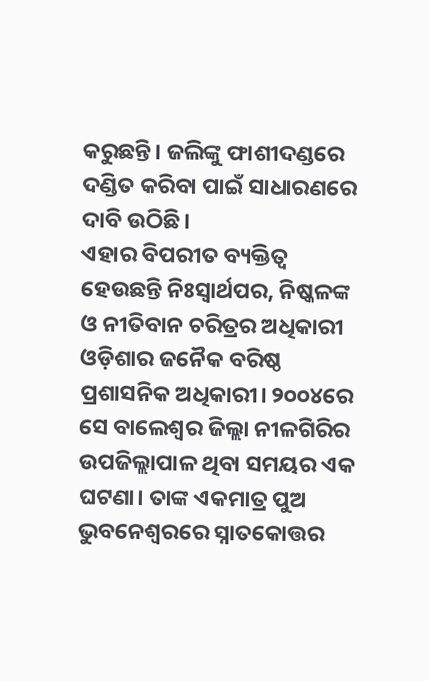କରୁଛନ୍ତି। ଜଲିଙ୍କୁ ଫାଶୀଦଣ୍ଡରେ ଦଣ୍ଡିତ କରିବା ପାଇଁ ସାଧାରଣରେ ଦାବି ଉଠିଛି।
ଏହାର ବିପରୀତ ବ୍ୟକ୍ତିତ୍ୱ ହେଉଛନ୍ତି ନିଃସ୍ୱାର୍ଥପର, ନିଷ୍କଳଙ୍କ ଓ ନୀତିବାନ ଚରିତ୍ରର ଅଧିକାରୀ ଓଡ଼ିଶାର ଜନୈକ ବରିଷ୍ଠ ପ୍ରଶାସନିକ ଅଧିକାରୀ। ୨୦୦୪ରେ ସେ ବାଲେଶ୍ୱର ଜିଲ୍ଲା ନୀଳଗିରିର ଉପଜିଲ୍ଲାପାଳ ଥିବା ସମୟର ଏକ ଘଟଣା। ତାଙ୍କ ଏକମାତ୍ର ପୁଅ ଭୁବନେଶ୍ୱରରେ ସ୍ନାତକୋତ୍ତର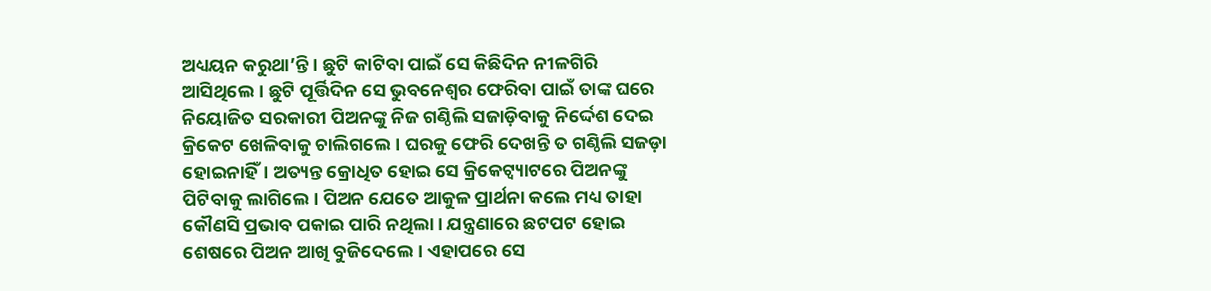ଅଧ୍ୟୟନ କରୁଥା’ନ୍ତି। ଛୁଟି କାଟିବା ପାଇଁ ସେ କିଛିଦିନ ନୀଳଗିରି ଆସିଥିଲେ। ଛୁଟି ପୂର୍ତ୍ତିଦିନ ସେ ଭୁବନେଶ୍ୱର ଫେରିବା ପାଇଁ ତାଙ୍କ ଘରେ ନିୟୋଜିତ ସରକାରୀ ପିଅନଙ୍କୁ ନିଜ ଗଣ୍ଠିଲି ସଜାଡ଼ିବାକୁ ନିର୍ଦ୍ଦେଶ ଦେଇ କ୍ରିକେଟ ଖେଳିବାକୁ ଚାଲିଗଲେ। ଘରକୁ ଫେରି ଦେଖନ୍ତି ତ ଗଣ୍ଠିଲି ସଜଡ଼ା ହୋଇନାହିଁ। ଅତ୍ୟନ୍ତ କ୍ରୋଧିତ ହୋଇ ସେ କ୍ରିକେଟ୍ବ୍ୟାଟରେ ପିଅନଙ୍କୁ ପିଟିବାକୁ ଲାଗିଲେ। ପିଅନ ଯେତେ ଆକୁଳ ପ୍ରାର୍ଥନା କଲେ ମଧ୍ୟ ତାହା କୌଣସି ପ୍ରଭାବ ପକାଇ ପାରି ନଥିଲା। ଯନ୍ତ୍ରଣାରେ ଛଟପଟ ହୋଇ ଶେଷରେ ପିଅନ ଆଖି ବୁଜିଦେଲେ। ଏହାପରେ ସେ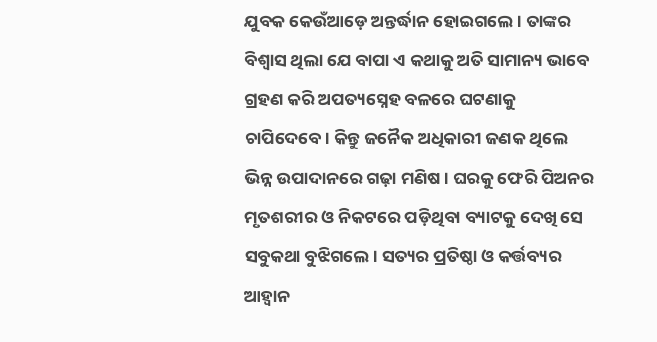ଯୁବକ କେଉଁଆଡ଼େ ଅନ୍ତର୍ଦ୍ଧାନ ହୋଇଗଲେ। ତାଙ୍କର ବିଶ୍ୱାସ ଥିଲା ଯେ ବାପା ଏ କଥାକୁ ଅତି ସାମାନ୍ୟ ଭାବେ ଗ୍ରହଣ କରି ଅପତ୍ୟସ୍ନେହ ବଳରେ ଘଟଣାକୁ ଚାପିଦେବେ। କିନ୍ତୁ ଜନୈକ ଅଧିକାରୀ ଜଣକ ଥିଲେ ଭିନ୍ନ ଉପାଦାନରେ ଗଢ଼ା ମଣିଷ। ଘରକୁ ଫେରି ପିଅନର ମୃତଶରୀର ଓ ନିକଟରେ ପଡ଼ିଥିବା ବ୍ୟାଟକୁ ଦେଖି ସେ ସବୁକଥା ବୁଝିଗଲେ। ସତ୍ୟର ପ୍ରତିଷ୍ଠା ଓ କର୍ତ୍ତବ୍ୟର ଆହ୍ୱାନ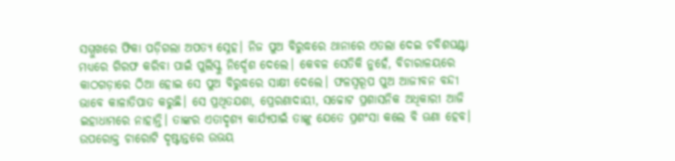ସମ୍ମୁଖରେ ଫିକା ପଡ଼ିଗଲା ଅପତ୍ୟ ସ୍ନେହ। ନିଜ ପୁଅ ବିରୁଦ୍ଧରେ ଥାନାରେ ଏତଲା ଦେଇ ଚବିଶଘଣ୍ଟା ମଧ୍ୟରେ ଗିରଫ କରିବା ପାଇଁ ପୁଲିସ୍କୁ ନିର୍ଦ୍ଦେଶ ଦେଲେ। କେବଳ ସେତିକି ନୁହେଁ, ବିଚାରାଳୟରେ କାଠଗଡ଼ାରେ ଠିଆ ହୋଇ ସେ ପୁଅ ବିରୁଦ୍ଧରେ ସାକ୍ଷୀ ଦେଲେ। ଫଳସ୍ୱରୂପ ପୁଅ ଆଜୀବନ ବନ୍ଦୀ ଭାବେ କାଳାତିପାତ କରୁଛି। ସେ ପ୍ରଥିତଯଶା, ପ୍ରେରଣାଦାୟୀ, ସଚ୍ଚୋଟ ପ୍ରଶାସନିକ ଅଧିକାରୀ ଆଜି ଇହାଧାମରେ ନାହାନ୍ତି। ତାଙ୍କର ଏତାଦୃଶ୍ୟ କାର୍ଯ୍ୟପାଇଁ ତାଙ୍କୁ ଯେତେ ପ୍ରଶଂସା କଲେ ବି ଊଣା ହେବ।
ଉପରୋକ୍ତ ଚାରୋଟି ଦୃଷ୍ଟାନ୍ତରେ ଉଭୟ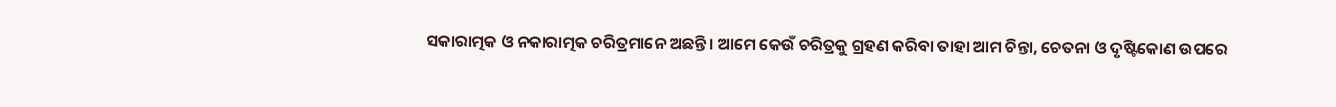ସକାରାତ୍ମକ ଓ ନକାରାତ୍ମକ ଚରିତ୍ରମାନେ ଅଛନ୍ତି। ଆମେ କେଉଁ ଚରିତ୍ରକୁ ଗ୍ରହଣ କରିବା ତାହା ଆମ ଚିନ୍ତା, ଚେତନା ଓ ଦୃଷ୍ଟିକୋଣ ଉପରେ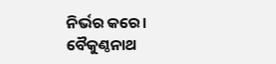ନିର୍ଭର କରେ।
ବୈକୁଣ୍ଠନାଥ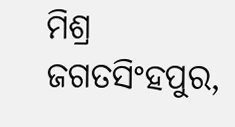ମିଶ୍ର
ଜଗତସିଂହପୁର,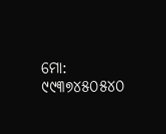ମୋ: ୯୯୩୭୪୫୦୫୪୦